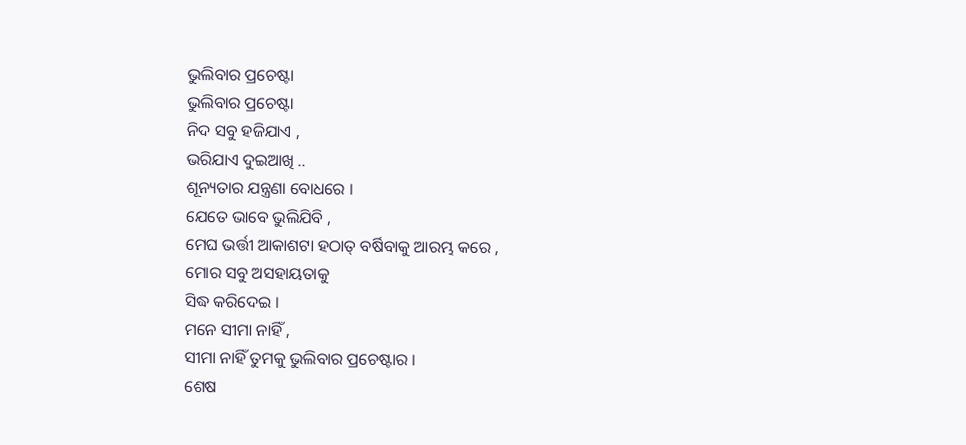ଭୁଲିବାର ପ୍ରଚେଷ୍ଟା
ଭୁଲିବାର ପ୍ରଚେଷ୍ଟା
ନିଦ ସବୁ ହଜିଯାଏ ,
ଭରିଯାଏ ଦୁଇଆଖି ..
ଶୂନ୍ୟତାର ଯନ୍ତ୍ରଣା ବୋଧରେ ।
ଯେତେ ଭାବେ ଭୁଲିଯିବି ,
ମେଘ ଭର୍ତ୍ତୀ ଆକାଶଟା ହଠାତ୍ ବର୍ଷିବାକୁ ଆରମ୍ଭ କରେ ,
ମୋର ସବୁ ଅସହାୟତାକୁ
ସିଦ୍ଧ କରିଦେଇ ।
ମନେ ସୀମା ନାହିଁ ,
ସୀମା ନାହିଁ ତୁମକୁ ଭୁଲିବାର ପ୍ରଚେଷ୍ଟାର ।
ଶେଷ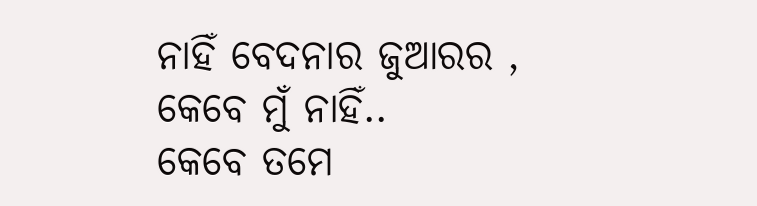ନାହିଁ ବେଦନାର ଜୁଆରର ,
କେବେ ମୁଁ ନାହିଁ..
କେବେ ତମେ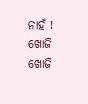ନାହଁ !
ଖୋଜି ଖୋଜି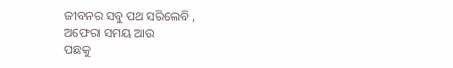ଜୀବନର ସବୁ ପଥ ସରିଲେବି ,
ଅଫେରା ସମୟ ଆଉ
ପଛକୁ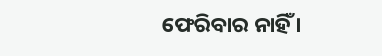ଫେରିବାର ନାହିଁ ।